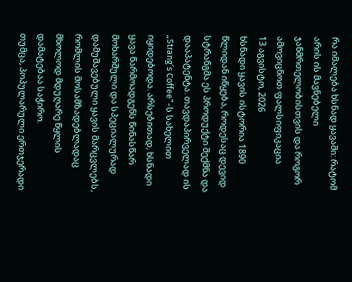რა იმალება ხსნად ყავაში: რატომ არის ის მავნებელი ჯანმრთელობისთვის და როგორ ამოვიცნოთ ფალსიფიკაცია
13 აგვისტო, 2026
ხსნადი ყავის ისტორია 1890 წლიდან იწყება, როდესაც დევიდ სტრანგმა ეს პროდუქტი შექმნა და დააპატენტა. თავდაპირველად ის „Strang’s Coffee“-ს სახელით იყიდებოდა. არსებითად, ხსნადი ყავა წარმოადგენს წინასწარ მოხარშული და სპეციალურად დამუშავებული ყავის მარცვლებს, რომლის მოსამზადებლადაც მხოლოდ მდუღარე წყლის დამატებაა საჭირო.
თუმცა, პოპულარული ერთჯერადი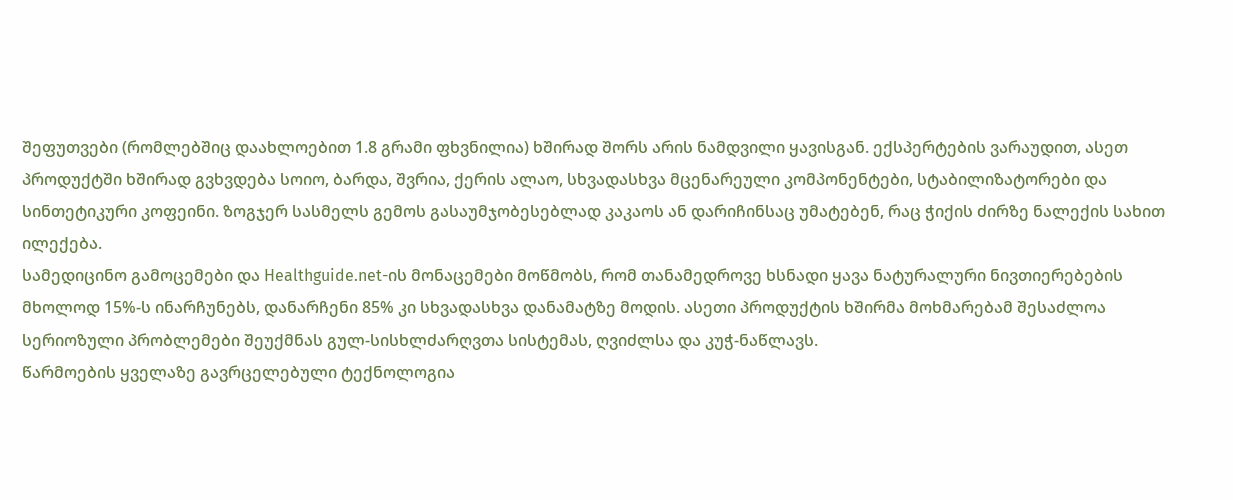შეფუთვები (რომლებშიც დაახლოებით 1.8 გრამი ფხვნილია) ხშირად შორს არის ნამდვილი ყავისგან. ექსპერტების ვარაუდით, ასეთ პროდუქტში ხშირად გვხვდება სოიო, ბარდა, შვრია, ქერის ალაო, სხვადასხვა მცენარეული კომპონენტები, სტაბილიზატორები და სინთეტიკური კოფეინი. ზოგჯერ სასმელს გემოს გასაუმჯობესებლად კაკაოს ან დარიჩინსაც უმატებენ, რაც ჭიქის ძირზე ნალექის სახით ილექება.
სამედიცინო გამოცემები და Healthguide.net-ის მონაცემები მოწმობს, რომ თანამედროვე ხსნადი ყავა ნატურალური ნივთიერებების მხოლოდ 15%-ს ინარჩუნებს, დანარჩენი 85% კი სხვადასხვა დანამატზე მოდის. ასეთი პროდუქტის ხშირმა მოხმარებამ შესაძლოა სერიოზული პრობლემები შეუქმნას გულ-სისხლძარღვთა სისტემას, ღვიძლსა და კუჭ-ნაწლავს.
წარმოების ყველაზე გავრცელებული ტექნოლოგია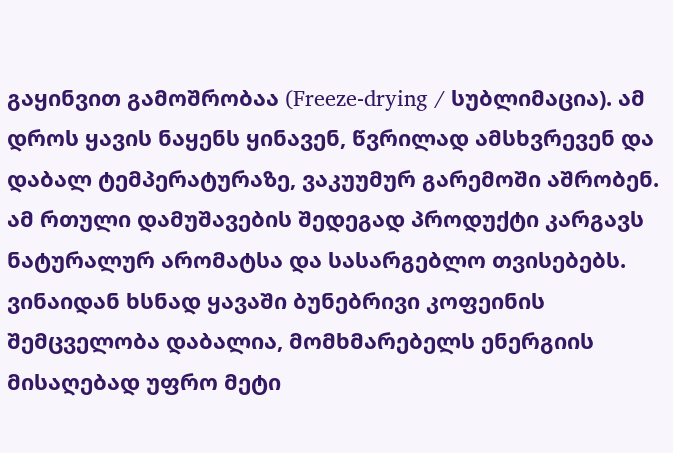გაყინვით გამოშრობაა (Freeze-drying / სუბლიმაცია). ამ დროს ყავის ნაყენს ყინავენ, წვრილად ამსხვრევენ და დაბალ ტემპერატურაზე, ვაკუუმურ გარემოში აშრობენ. ამ რთული დამუშავების შედეგად პროდუქტი კარგავს ნატურალურ არომატსა და სასარგებლო თვისებებს.
ვინაიდან ხსნად ყავაში ბუნებრივი კოფეინის შემცველობა დაბალია, მომხმარებელს ენერგიის მისაღებად უფრო მეტი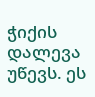ჭიქის დალევა უწევს. ეს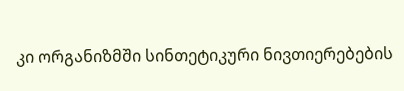კი ორგანიზმში სინთეტიკური ნივთიერებების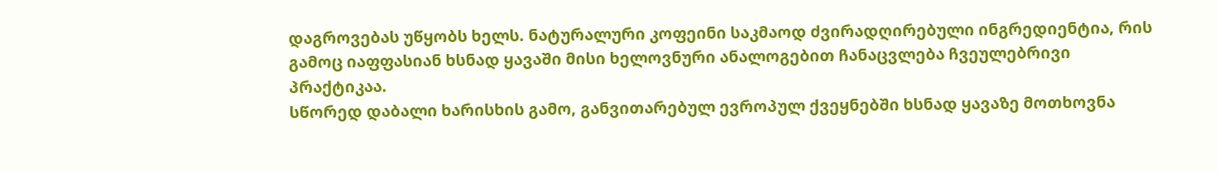დაგროვებას უწყობს ხელს. ნატურალური კოფეინი საკმაოდ ძვირადღირებული ინგრედიენტია, რის გამოც იაფფასიან ხსნად ყავაში მისი ხელოვნური ანალოგებით ჩანაცვლება ჩვეულებრივი პრაქტიკაა.
სწორედ დაბალი ხარისხის გამო, განვითარებულ ევროპულ ქვეყნებში ხსნად ყავაზე მოთხოვნა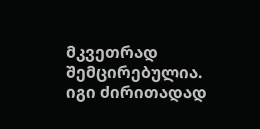მკვეთრად შემცირებულია. იგი ძირითადად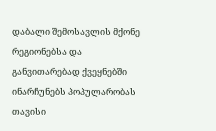დაბალი შემოსავლის მქონე რეგიონებსა და განვითარებად ქვეყნებში ინარჩუნებს პოპულარობას თავისი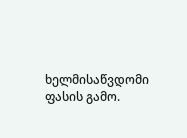ხელმისაწვდომი ფასის გამო.